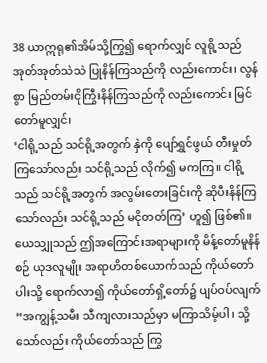38 ယာဣရု၏အိမ်သို့ကြွ၍ ရောက်လျှင် လူရို့သည် အုတ်အုတ်သဲသဲ ပြုနိန်ကြသည်ကို လည်းကောင်း၊ လွန်စွာ မြည်တမ်းငိုကြွီးနိန်ကြသည်ကို လည်းကောင်း မြင်တော်မူလျှင်၊
‘ငါရို့သည် သင်ရို့အတွက် နှဲကို ပျော်ရွှင်ဖွယ် တီးမှုတ်ကြသော်လည်း သင်ရို့သည် လိုက်၍ မကကြ။ ငါရို့သည် သင်ရို့အတွက် အလွမ်းတေးခြင်းကို ဆိုပီးနိန်ကြသော်လည်း သင်ရို့သည် မငိုတတ်ကြ’ ဟူ၍ ဖြစ်၏။
ယေသျှုသည် ဤအကြောင်းအရာများကို မိန့်တော်မူနိန်စဉ် ယုဒလူမျိုး အရာဟိတစ်ယောက်သည် ကိုယ်တော်ပါးသို့ ရောက်လာ၍ ကိုယ်တော်ရှိ့တော်၌ ပျပ်ဝပ်လျက် “အကျွန့်သမီး သီကျလားသည်မှာ မကြာသိမ့်ပါ၊ သို့သော်လည်း ကိုယ်တော်သည် ကြွ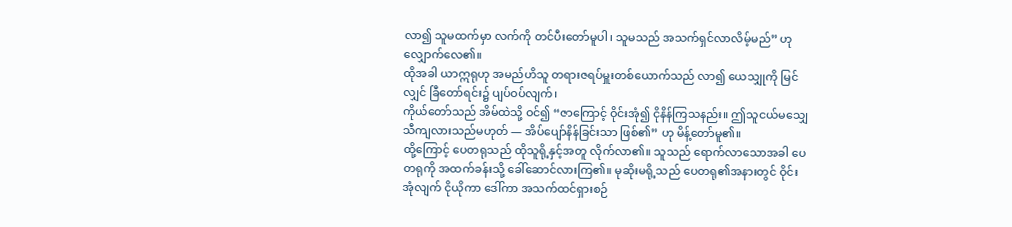လာ၍ သူမထက်မှာ လက်ကို တင်ပီးတော်မူပါ၊ သူမသည် အသက်ရှင်လာလိမ့်မည်” ဟု လျှောက်လေ၏။
ထိုအခါ ယာဣရုဟု အမည်ဟိသူ တရားဇရပ်မှူးတစ်ယောက်သည် လာ၍ ယေသျှုကို မြင်လျှင် ခြီတော်ရင်း၌ ပျပ်ဝပ်လျက်၊
ကိုယ်တော်သည် အိမ်ထဲသို့ ဝင်၍ “ဇာကြောင့် ဝိုင်းအုံ၍ ငိုနိန်ကြသနည်း။ ဤသူငယ်မသျှေ သီကျလားသည်မဟုတ် — အိပ်ပျော်နိန်ခြင်းသာ ဖြစ်၏” ဟု မိန့်တော်မူ၏။
ထို့ကြောင့် ပေတရုသည် ထိုသူရို့နှင့်အတူ လိုက်လာ၏။ သူသည် ရောက်လာသောအခါ ပေတရုကို အထက်ခန်းသို့ ခေါ်ဆောင်လားကြ၏။ မုဆိုးမရို့သည် ပေတရု၏အနားတွင် ဝိုင်းအုံလျက် ငိုယိုကာ ဒေါ်ကာ အသက်ထင်ရှားစဉ်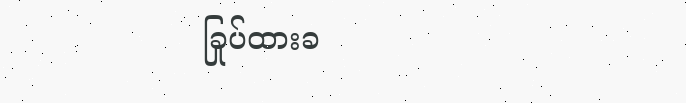ခြုပ်ထားခ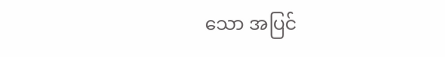သော အပြင်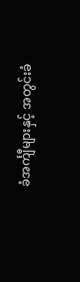ခံအင်္ကျီများနှင့် အတွင်းခံ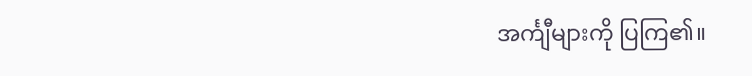အင်္ကျီများကို ပြကြ၏။